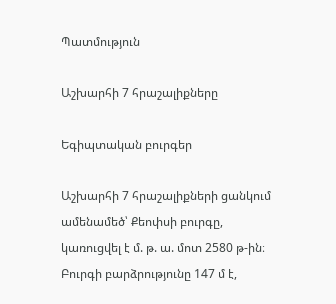Պատմություն

Աշխարհի 7 հրաշալիքները

Եգիպտական բուրգեր

Աշխարհի 7 հրաշալիքների ցանկում ամենամեծ՝ Քեոփսի բուրգը, կառուցվել է մ. թ. ա. մոտ 2580 թ-ին։ Բուրգի բարձրությունը 147 մ է,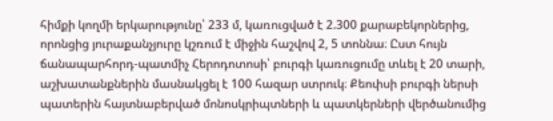հիմքի կողմի երկարությունը՝ 233 մ, կառուցված է 2.300 քարաբեկորներից, որոնցից յուրաքանչյուրը կշռում է միջին հաշվով 2, 5 տոննա։ Ըստ հույն ճանապարհորդ-պատմիչ Հերոդոտոսի՝ բուրգի կառուցումը տևել է 20 տարի, աշխատանքներին մասնակցել է 100 հազար ստրուկ։ Քեոփսի բուրգի ներսի պատերին հայտնաբերված մոնոսկրիպտների և պատկերների վերծանումից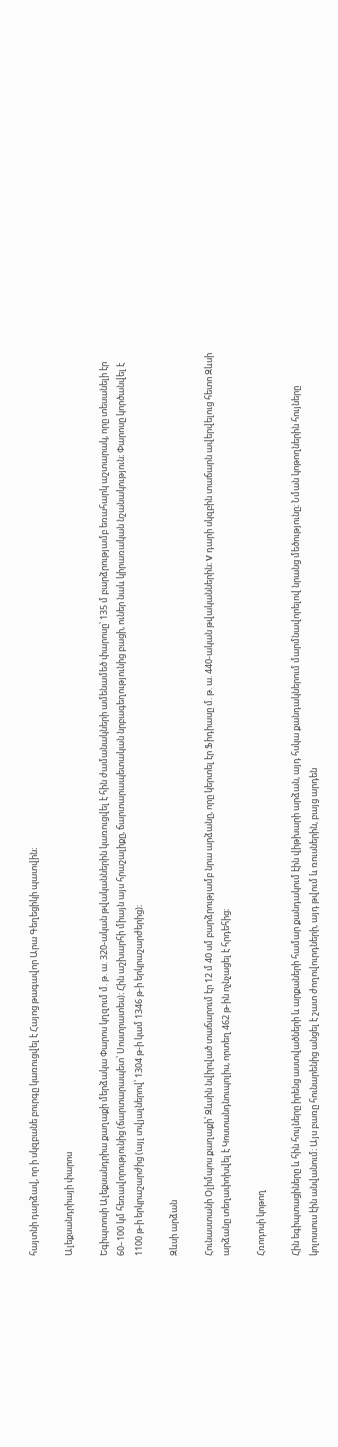հայտնի դարձավ, որ ի սկզբանե բուրգը կառուցվել է Հայոց թագավոր Արա Գեղեցիկի պատվին։

Ալեքսանդրիայի փարոս

Եգիպտոսի Ալեքսանդրիա քաղաքի մերձակա Փարոս կղզում մ. թ. ա. 320-ական թվականներին կառուցվել է հին ժամանակների ամենամեծ փարոսը՝ 135 մ բարձրությամբ եռահարկ աշտարակ, որը տեսանելի էր 60–100 կմ հեռավորությունից (ճարտարապետ՝ Սոստրատես)։ Հին աշխարհի միայն այս հրաշալիքը, ճարտարապետական նրբագեղությունից բացի, ուներ նաև կիրառական նշանակություն։ Փարոսը կործանվել է 1100 թ-ի երկրաշարժից (այլ տվյալներով՝ 1304 թ-ի կամ 1346 թ-ի երկրաշարժերից)։

Զևսի արձան

Հունաստանի Օլիմպոս քաղաքի՝ Զևսին նվիրված տաճարում էր 12 մ 40 սմ բարձրությամբ նրա արձանը, որը կերտել էր Ֆիդիասը մ. թ. ա. 440-ական թվականներին։ V դարի սկզբին տաճարն ավերվելուց հետո Զևսի արձանը տեղափոխվել է Կոստանդնուպոլիս, որտեղ 462 թ-ին ոչնչացել է հրդեհից։

Հռոդոսի կոթող

Հին եգիպտացիները և հին հույները իրենց աստվածների և արքաների համար քանդակում էին վիթխարի արձան, այդ հսկա քանդակներում մարմնավորելով նրանց մեծությունը։ Նման կոթողներին հույները կոլոսսուս էին անվանում։ Այս բառը հունարենից անցել է շատ ժողովուրդների, այդ թվում և ռուսներին, բայց արդեն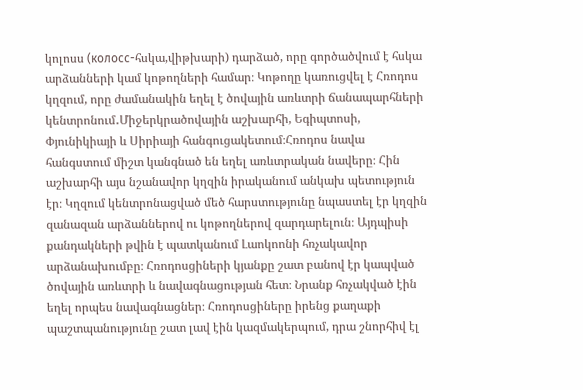կոլոսս (колосс-հսկա,վիթխարի) դարձած, որը գործածվում է հսկա արձանների կամ կոթողների համար։ Կոթողը կառուցվել է Հռոդոս կղզում, որը ժամանակին եղել է ծովային առևտրի ճանապարհների կենտրոնում․Միջերկրածովային աշխարհի, Եգիպտոսի, Փյունիկիայի և Սիրիայի հանգուցակետում։Հռոդոս նավա
հանգստում միշտ կանգնած են եղել առևտրական նավերը։ Հին աշխարհի այս նշանավոր կղզին իրականում անկախ պետություն էր։ Կղզում կենտրոնացված մեծ հարստությունը նպաստել էր կղզին զանազան արձաններով ու կոթողներով զարդարելուն։ Այդպիսի քանդակների թվին է պատկանում Լաոկոոնի հռչակավոր արձանախումբը։ Հռոդոսցիների կյանքը շատ բանով էր կապված ծովային առևտրի և նավագնացության հետ։ Նրանք հռչակված էին եղել որպես նավագնացներ։ Հռոդոսցիները իրենց քաղաքի պաշտպանությունը շատ լավ էին կազմակերպում, դրա շնորհիվ էլ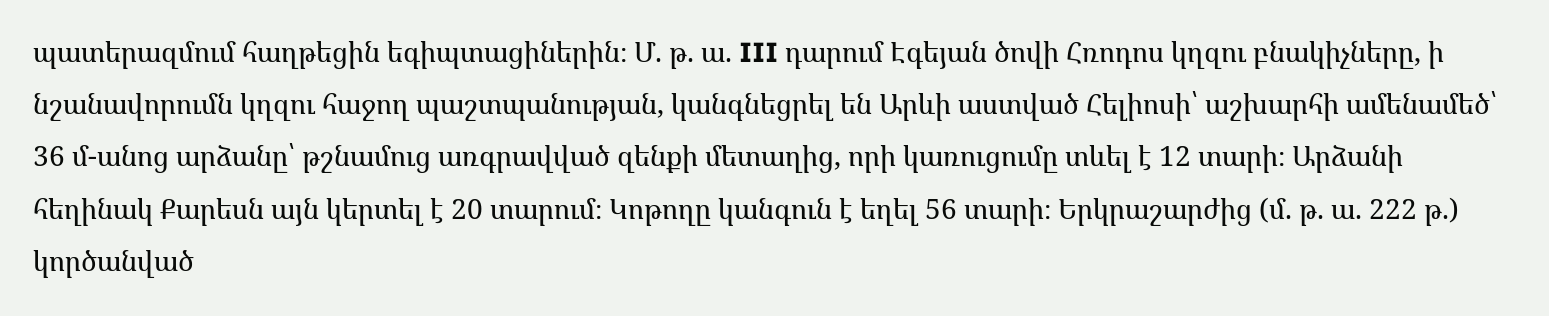պատերազմում հաղթեցին եգիպտացիներին։ Մ. թ. ա. III դարում Էգեյան ծովի Հռոդոս կղզու բնակիչները, ի նշանավորումն կղզու հաջող պաշտպանության, կանգնեցրել են Արևի աստված Հելիոսի՝ աշխարհի ամենամեծ՝ 36 մ-անոց արձանը՝ թշնամուց առգրավված զենքի մետաղից, որի կառուցումը տևել է 12 տարի։ Արձանի հեղինակ Քարեսն այն կերտել է 20 տարում։ Կոթողը կանգուն է եղել 56 տարի։ Երկրաշարժից (մ. թ. ա. 222 թ.) կործանված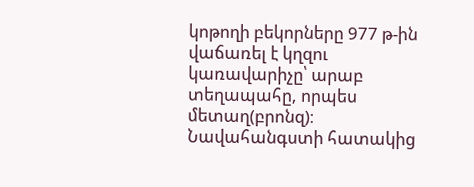կոթողի բեկորները 977 թ-ին վաճառել է կղզու կառավարիչը՝ արաբ տեղապահը, որպես մետաղ(բրոնզ)։ Նավահանգստի հատակից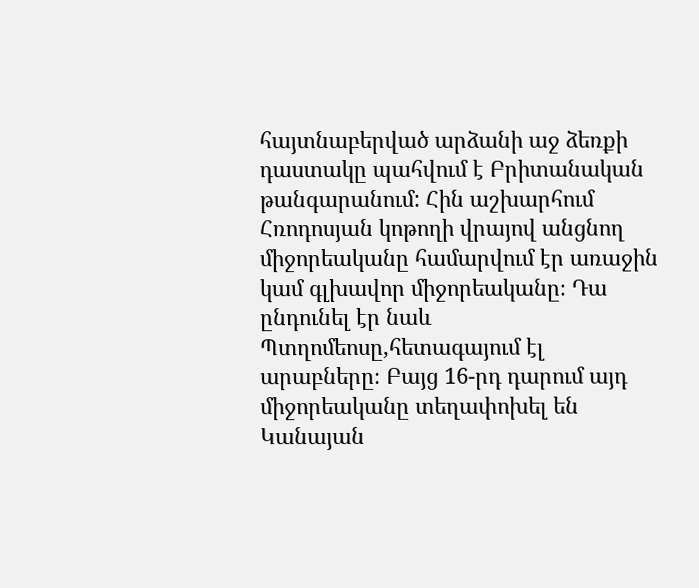հայտնաբերված արձանի աջ ձեռքի դաստակը պահվում է Բրիտանական թանգարանում: Հին աշխարհում Հռոդոսյան կոթողի վրայով անցնող միջորեականը համարվում էր առաջին կամ գլխավոր միջորեականը։ Դա ընդունել էր նաև Պտղոմեոսը,հետագայում էլ արաբները։ Բայց 16-րդ դարում այդ միջորեականը տեղափոխել են Կանայան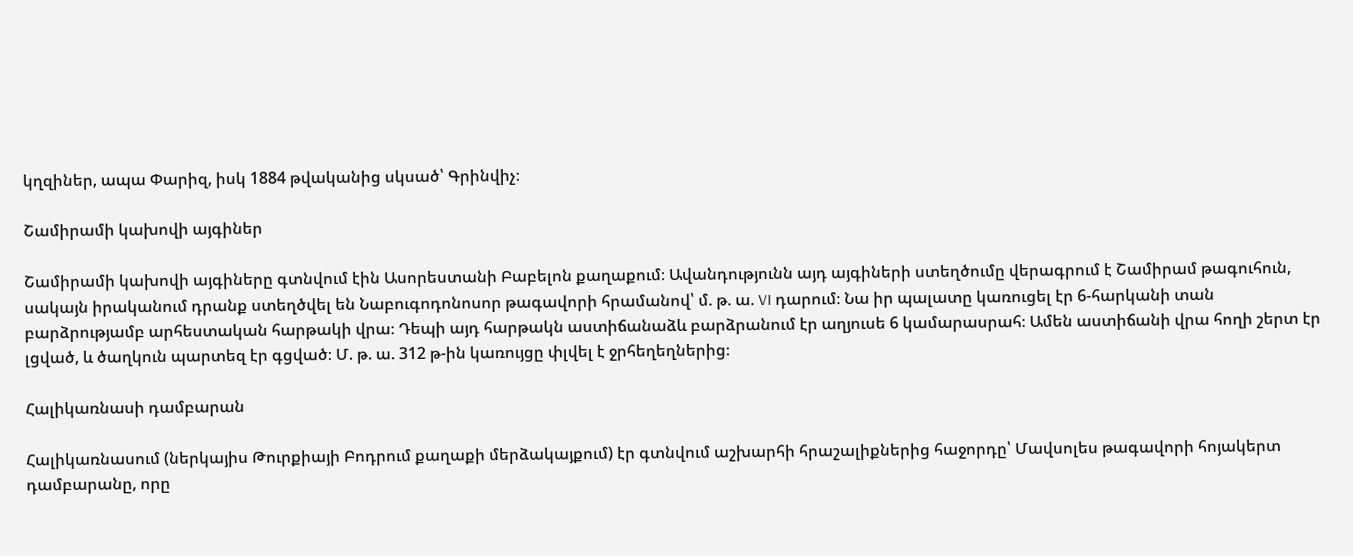կղզիներ, ապա Փարիզ, իսկ 1884 թվականից սկսած՝ Գրինվիչ։

Շամիրամի կախովի այգիներ

Շամիրամի կախովի այգիները գտնվում էին Ասորեստանի Բաբելոն քաղաքում։ Ավանդությունն այդ այգիների ստեղծումը վերագրում է Շամիրամ թագուհուն, սակայն իրականում դրանք ստեղծվել են Նաբուգոդոնոսոր թագավորի հրամանով՝ մ. թ. ա. VI դարում։ Նա իր պալատը կառուցել էր 6-հարկանի տան բարձրությամբ արհեստական հարթակի վրա։ Դեպի այդ հարթակն աստիճանաձև բարձրանում էր աղյուսե 6 կամարասրահ։ Ամեն աստիճանի վրա հողի շերտ էր լցված, և ծաղկուն պարտեզ էր գցված։ Մ. թ. ա. 312 թ-ին կառույցը փլվել է ջրհեղեղներից։

Հալիկառնասի դամբարան

Հալիկառնասում (ներկայիս Թուրքիայի Բոդրում քաղաքի մերձակայքում) էր գտնվում աշխարհի հրաշալիքներից հաջորդը՝ Մավսոլես թագավորի հոյակերտ դամբարանը, որը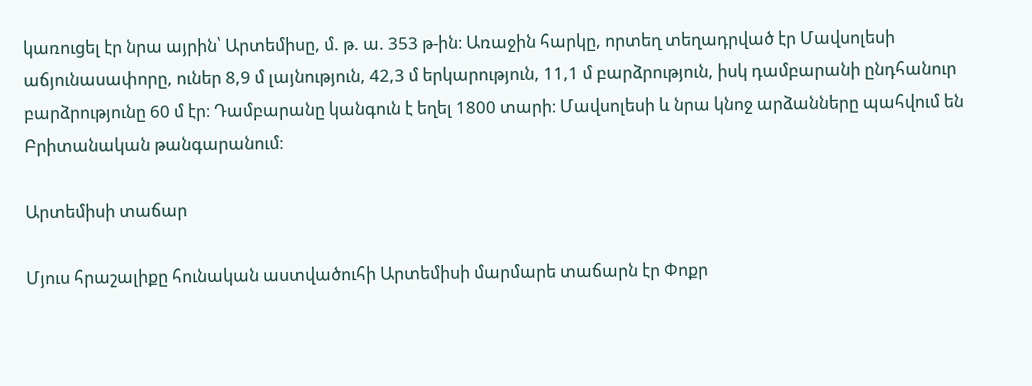կառուցել էր նրա այրին՝ Արտեմիսը, մ. թ. ա. 353 թ-ին։ Առաջին հարկը, որտեղ տեղադրված էր Մավսոլեսի աճյունասափորը, ուներ 8,9 մ լայնություն, 42,3 մ երկարություն, 11,1 մ բարձրություն, իսկ դամբարանի ընդհանուր բարձրությունը 60 մ էր։ Դամբարանը կանգուն է եղել 1800 տարի։ Մավսոլեսի և նրա կնոջ արձանները պահվում են Բրիտանական թանգարանում։

Արտեմիսի տաճար

Մյուս հրաշալիքը հունական աստվածուհի Արտեմիսի մարմարե տաճարն էր Փոքր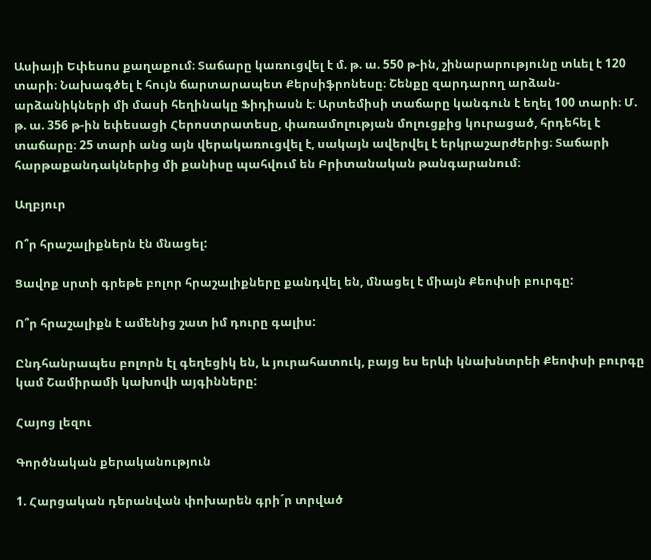Ասիայի Եփեսոս քաղաքում։ Տաճարը կառուցվել է մ. թ. ա. 550 թ-ին, շինարարությունը տևել է 120 տարի։ Նախագծել է հույն ճարտարապետ Քերսիֆրոնեսը։ Շենքը զարդարող արձան-արձանիկների մի մասի հեղինակը Ֆիդիասն է։ Արտեմիսի տաճարը կանգուն է եղել 100 տարի։ Մ. թ. ա. 356 թ-ին եփեսացի Հերոստրատեսը, փառամոլության մոլուցքից կուրացած, հրդեհել է տաճարը։ 25 տարի անց այն վերակառուցվել է, սակայն ավերվել է երկրաշարժերից։ Տաճարի հարթաքանդակներից մի քանիսը պահվում են Բրիտանական թանգարանում։

Աղբյուր

Ո՞ր հրաշալիքներն էն մնացել:

Ցավոք սրտի գրեթե բոլոր հրաշալիքները քանդվել են, մնացել է միայն Քեոփսի բուրգը:

Ո՞ր հրաշալիքն է ամենից շատ իմ դուրը գալիս:

Ընդհանրապես բոլորն էլ գեղեցիկ են, և յուրահատուկ, բայց ես երևի կնախնտրեի Քեոփսի բուրգը կամ Շամիրամի կախովի այգինները:

Հայոց լեզու

Գործնական քերականություն

1. Հարցական դերանվան փոխարեն գրի´ր տրված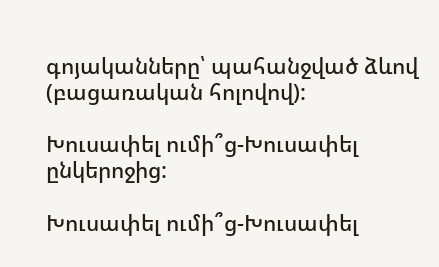գոյականները՝ պահանջված ձևով (բացառական հոլովով):

Խուսափել ումի՞ց-Խուսափել ընկերոջից:

Խուսափել ումի՞ց-Խուսափել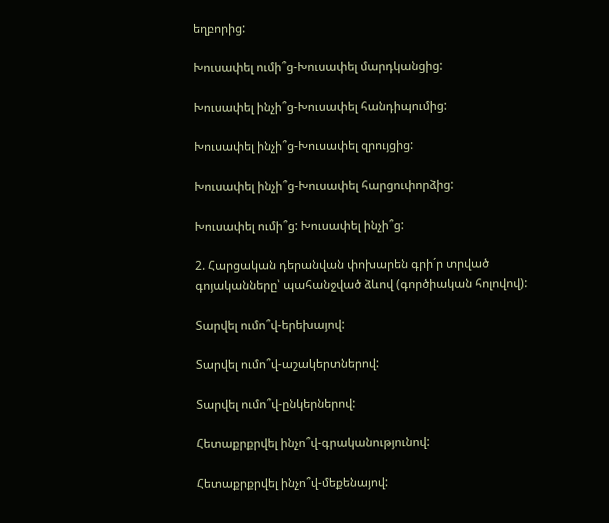եղբորից:

Խուսափել ումի՞ց-Խուսափել մարդկանցից:

Խուսափել ինչի՞ց-Խուսափել հանդիպումից:

Խուսափել ինչի՞ց-Խուսափել զրույցից:

Խուսափել ինչի՞ց-Խուսափել հարցուփորձից:

Խուսափել ումի՞ց: Խուսափել ինչի՞ց:

2. Հարցական դերանվան փոխարեն գրի´ր տրված
գոյականները՝ պահանջված ձևով (գործիական հոլովով):

Տարվել ումո՞վ-երեխայով:

Տարվել ումո՞վ-աշակերտներով:

Տարվել ումո՞վ-ընկերներով:

Հետաքրքրվել ինչո՞վ-գրականությունով:

Հետաքրքրվել ինչո՞վ-մեքենայով: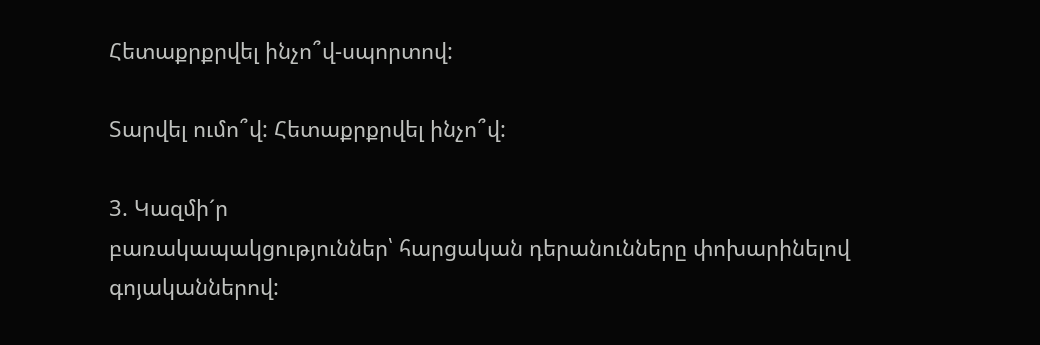Հետաքրքրվել ինչո՞վ-սպորտով:

Տարվել ումո՞վ: Հետաքրքրվել ինչո՞վ:

3. Կազմի´ր
բառակապակցություններ՝ հարցական դերանունները փոխարինելով
գոյականներով: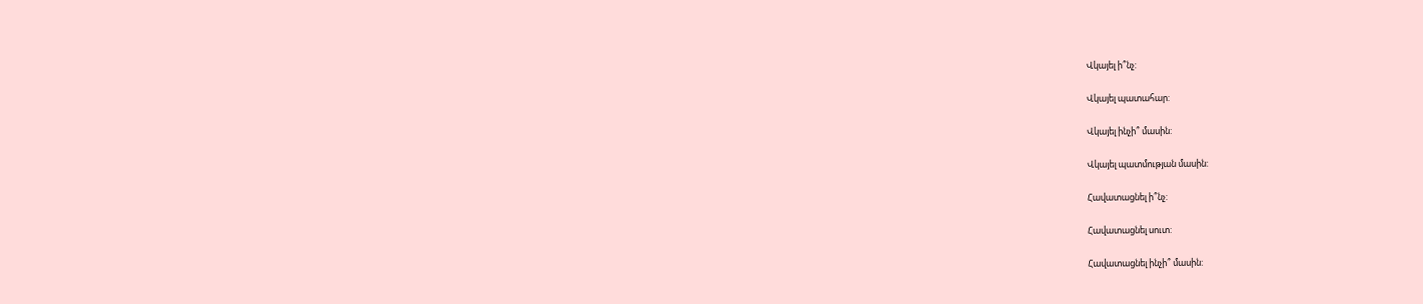Վկայել ի՞նչ:

Վկայել պատահար:

Վկայել ինչի՞ մասին:

Վկայել պատմության մասին:

Հավատացնել ի՞նչ:

Հավատացնել սուտ:

Հավատացնել ինչի՞ մասին: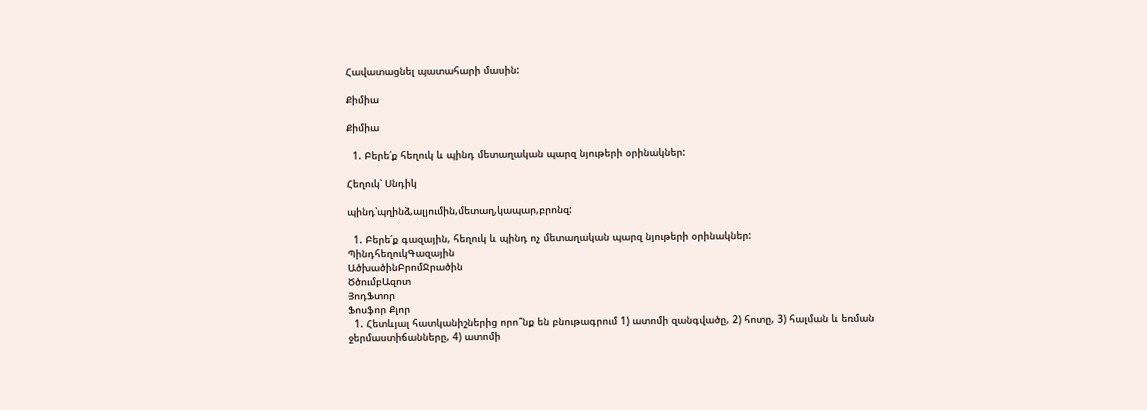Հավատացնել պատահարի մասին:

Քիմիա

Քիմիա

  1. Բերե՛ք հեղուկ և պինդ մետաղական պարզ նյութերի օրինակներ:

Հեղուկ՝ Սնդիկ

պինդ՝պղինձ,ալյումին,մետաղ,կապար,բրոնզ:

  1. Բերե՛ք գազային, հեղուկ և պինդ ոչ մետաղական պարզ նյութերի օրինակներ:
ՊինդհեղուկԳազային
ԱծխածինԲրոմՋրածին
ԾծումբԱզոտ
ՅոդՖտոր
Ֆոսֆոր Քլոր
  1. Հետևյալ հատկանիշներից որո՞նք են բնութագրում 1) ատոմի զանգվածը, 2) հոտը, 3) հալման և եռման ջերմաստիճանները, 4) ատոմի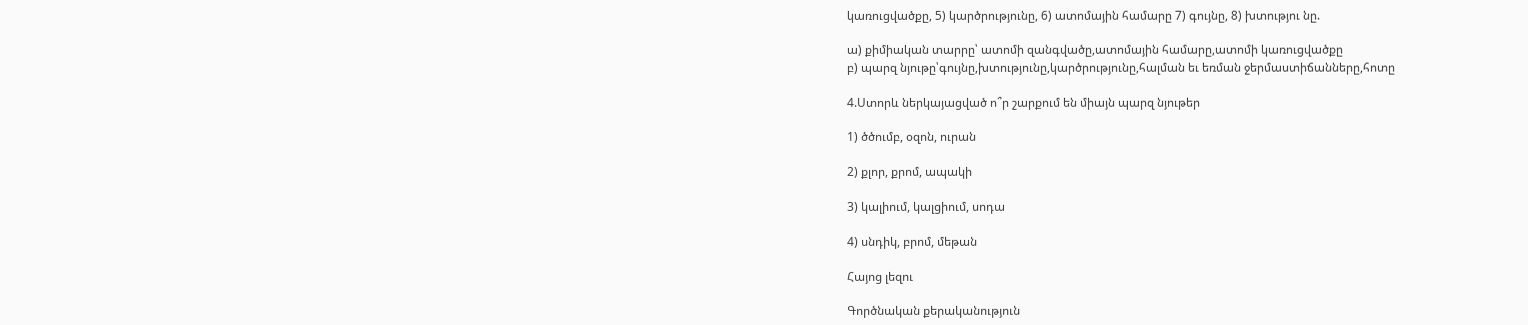կառուցվածքը, 5) կարծրությունը, 6) ատոմային համարը 7) գույնը, 8) խտությու նը.

ա) քիմիական տարրը՝ ատոմի զանգվածը,ատոմային համարը,ատոմի կառուցվածքը
բ) պարզ նյութը՝գույնը,խտությունը,կարծրությունը,հալման եւ եռման ջերմաստիճանները,հոտը

4.Ստորև ներկայացված ո՞ր շարքում են միայն պարզ նյութեր

1) ծծումբ, օզոն, ուրան

2) քլոր, քրոմ, ապակի

3) կալիում, կալցիում, սոդա

4) սնդիկ, բրոմ, մեթան

Հայոց լեզու

Գործնական քերականություն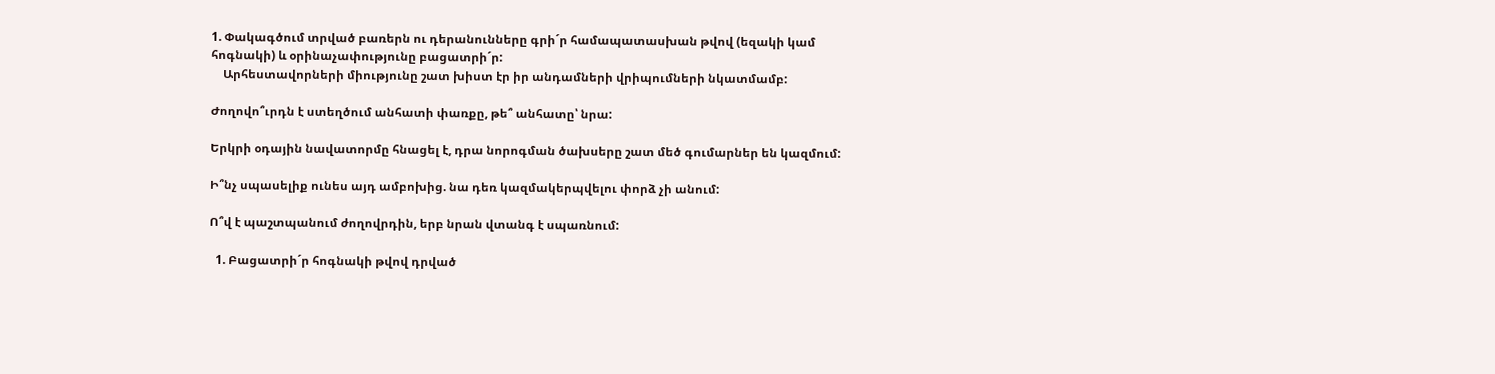1. Փակագծում տրված բառերն ու դերանունները գրի´ր համապատասխան թվով (եզակի կամ հոգնակի) և օրինաչափությունը բացատրի´ր:
    Արհեստավորների միությունը շատ խիստ էր իր անդամների վրիպումների նկատմամբ:

Ժողովո՞ւրդն է ստեղծում անհատի փառքը, թե՞ անհատը՝ նրա:

Երկրի օդային նավատորմը հնացել է, դրա նորոգման ծախսերը շատ մեծ գումարներ են կազմում:

Ի՞նչ սպասելիք ունես այդ ամբոխից. նա դեռ կազմակերպվելու փորձ չի անում:

Ո՞վ է պաշտպանում ժողովրդին, երբ նրան վտանգ է սպառնում:

  1. Բացատրի´ր հոգնակի թվով դրված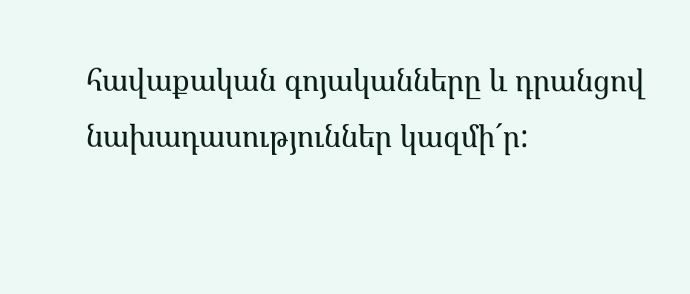հավաքական գոյականները և դրանցով նախադասություններ կազմի´ր: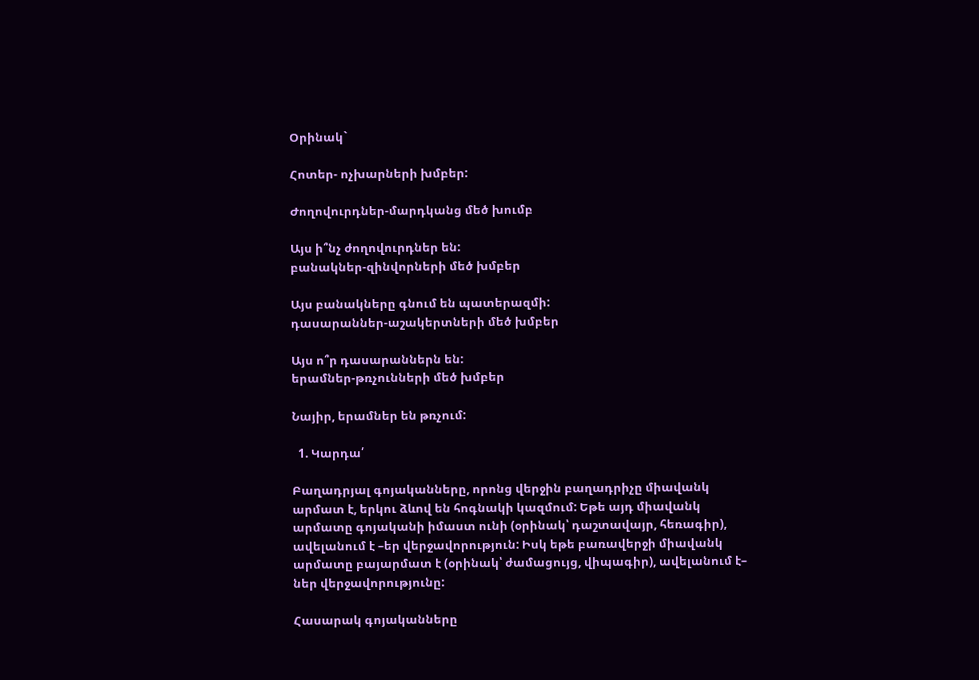Օրինակ`

Հոտեր- ոչխարների խմբեր:

Ժողովուրդներ-մարդկանց մեծ խումբ

Այս ի՞նչ ժողովուրդներ են:
բանակներ-զինվորների մեծ խմբեր

Այս բանակները գնում են պատերազմի:
դասարաններ-աշակերտների մեծ խմբեր

Այս ո՞ր դասարաններն են:
երամներ-թռչունների մեծ խմբեր

Նայիր, երամներ են թռչում:

  1. Կարդա՛

Բաղադրյալ գոյականները, որոնց վերջին բաղադրիչը միավանկ արմատ է, երկու ձևով են հոգնակի կազմում: Եթե այդ միավանկ արմատը գոյականի իմաստ ունի (օրինակ՝ դաշտավայր, հեռագիր), ավելանում է –եր վերջավորություն: Իսկ եթե բառավերջի միավանկ արմատը բայարմատ է (օրինակ՝ ժամացույց, վիպագիր), ավելանում է– ներ վերջավորությունը:

Հասարակ գոյականները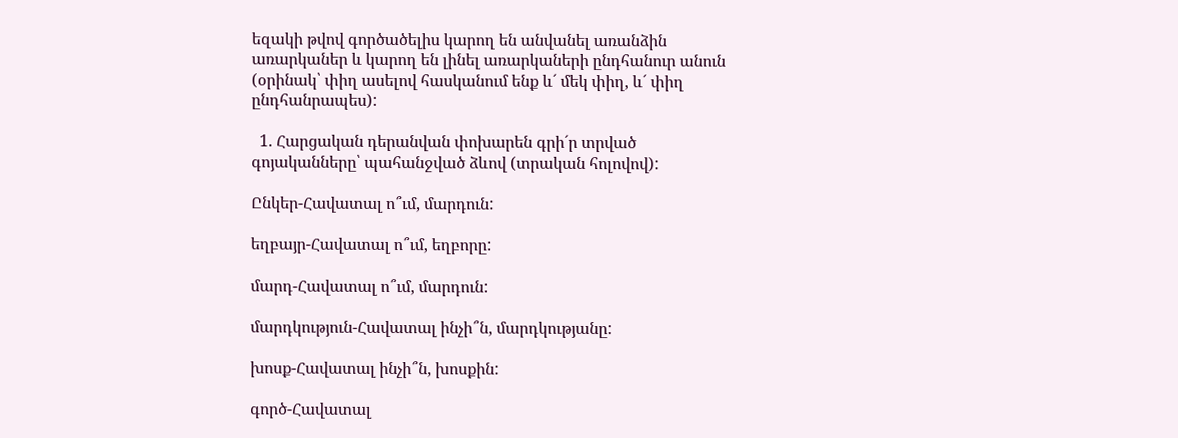եզակի թվով գործածելիս կարող են անվանել առանձին առարկաներ և կարող են լինել առարկաների ընդհանուր անուն (օրինակ՝ փիղ ասելով հասկանում ենք և´ մեկ փիղ, և´ փիղ ընդհանրապես):

  1. Հարցական դերանվան փոխարեն գրի´ր տրված գոյականները՝ պահանջված ձևով (տրական հոլովով):

Ընկեր-Հավատալ ո՞ւմ, մարդուն:

եղբայր-Հավատալ ո՞ւմ, եղբորը:

մարդ-Հավատալ ո՞ւմ, մարդուն:

մարդկություն-Հավատալ ինչի՞ն, մարդկությանը:

խոսք-Հավատալ ինչի՞ն, խոսքին:

գործ-Հավատալ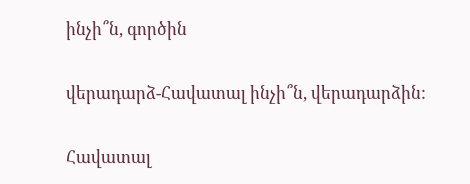ինչի՞ն, գործին

վերադարձ-Հավատալ ինչի՞ն, վերադարձին:

Հավատալ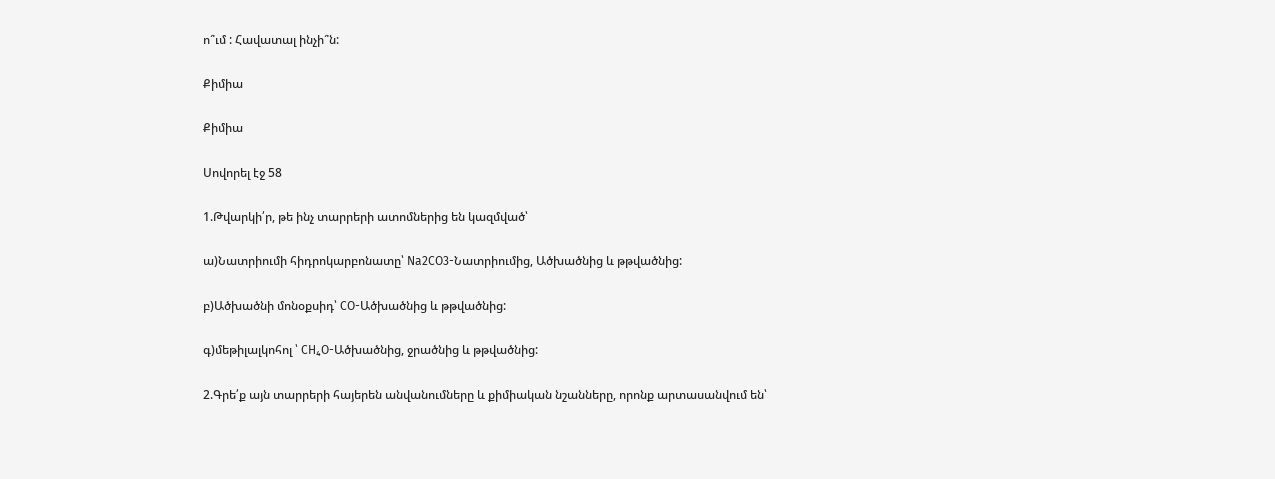ո՞ւմ : Հավատալ ինչի՞ն:

Քիմիա

Քիմիա

Սովորել էջ 58

1.Թվարկի՛ր, թե ինչ տարրերի ատոմներից են կազմված՝

ա)Նատրիումի հիդրոկարբոնատը՝ Na2CO3-Նատրիումից, Ածխածնից և թթվածնից:

բ)Ածխածնի մոնօքսիդ՝ CO-Ածխածնից և թթվածնից:

գ)մեթիլալկոհոլ ՝ CH₄O-Ածխածնից, ջրածնից և թթվածնից:

2.Գրե՛ք այն տարրերի հայերեն անվանումները և քիմիական նշանները, որոնք արտասանվում են՝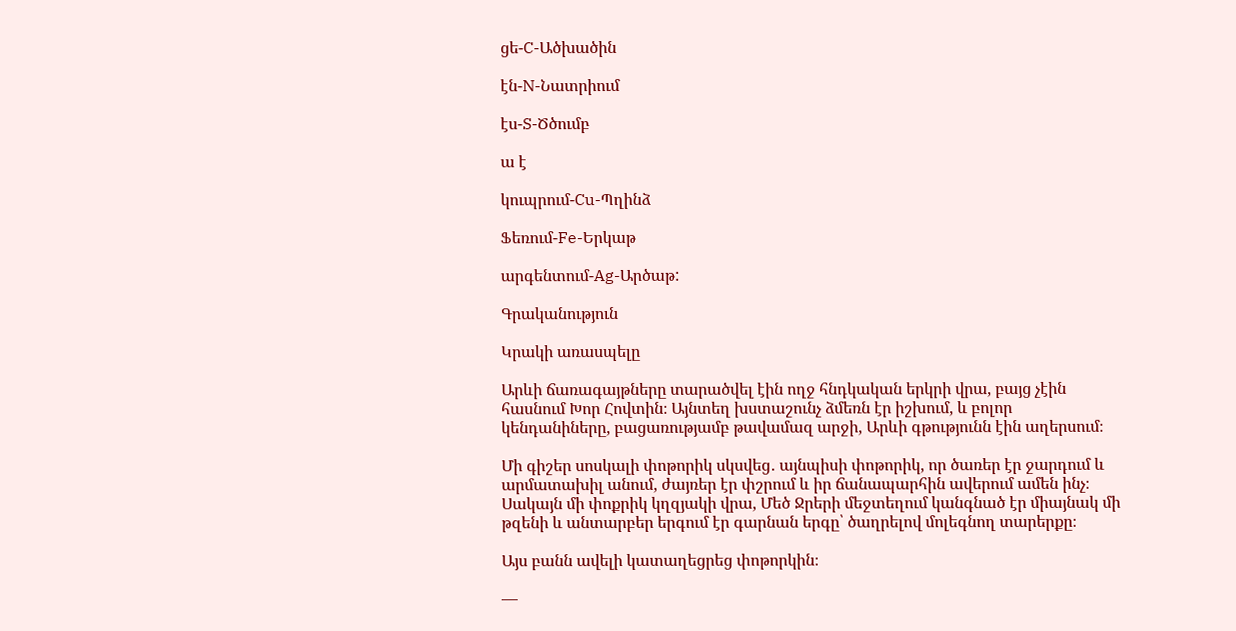ցե-C-Ածխածին

էն-N-Նատրիում

էս-S-Ծծումբ

ա է

կուպրում-Cu-Պղինձ

Ֆեռում-Fe-Երկաթ

արգենտում-Ag-Արծաթ:

Գրականություն

Կրակի առասպելը

Արևի ճառագայթները տարածվել էին ողջ հնդկական երկրի վրա, բայց չէին հասնում Խոր Հովտին։ Այնտեղ խստաշունչ ձմեռն էր իշխում, և բոլոր կենդանիները, բացառությամբ թավամազ արջի, Արևի գթությունն էին աղերսում։

Մի գիշեր սոսկալի փոթորիկ սկսվեց․ այնպիսի փոթորիկ, որ ծառեր էր ջարդում և արմատախիլ անում, ժայռեր էր փշրում և իր ճանապարհին ավերում ամեն ինչ։ Սակայն մի փոքրիկ կղզյակի վրա, Մեծ Ջրերի մեջտեղում կանգնած էր միայնակ մի թզենի և անտարբեր երգում էր գարնան երգը՝ ծաղրելով մոլեգնող տարերքը։

Այս բանն ավելի կատաղեցրեց փոթորկին։

―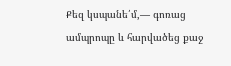Քեզ կսպանե՛մ,― գոռաց ամպրոպը և հարվածեց քաջ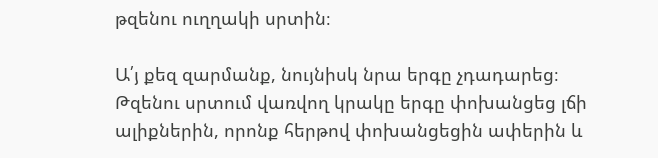թզենու ուղղակի սրտին։

Ա՛յ քեզ զարմանք, նույնիսկ նրա երգը չդադարեց։ Թզենու սրտում վառվող կրակը երգը փոխանցեց լճի ալիքներին, որոնք հերթով փոխանցեցին ափերին և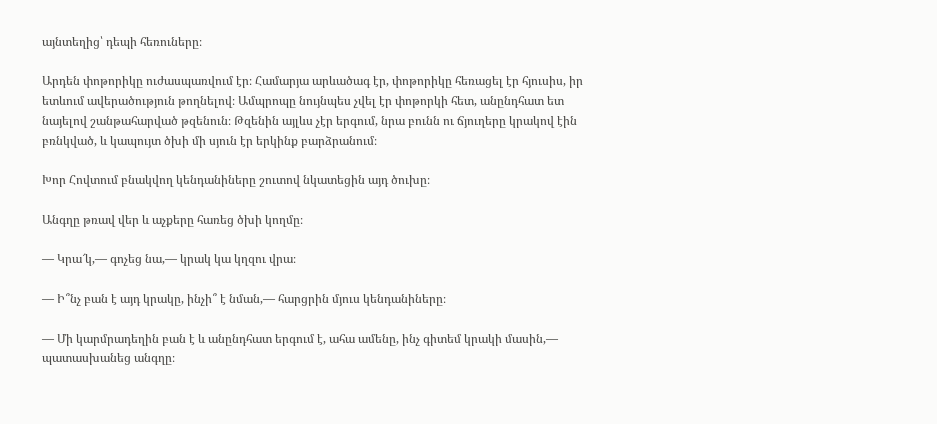այնտեղից՝ դեպի հեռուները։

Արդեն փոթորիկը ուժասպառվում էր։ Համարյա արևածագ էր, փոթորիկը հեռացել էր հյուսիս, իր ետևում ավերածություն թողնելով։ Ամպրոպը նույնպես չվել էր փոթորկի հետ, անընդհատ ետ նայելով շանթահարված թզենուն։ Թզենին այլևս չէր երգում, նրա բունն ու ճյուղերը կրակով էին բռնկված, և կապույտ ծխի մի սյուն էր երկինք բարձրանում։

Խոր Հովտում բնակվող կենդանիները շուտով նկատեցին այդ ծուխը։

Անգղը թռավ վեր և աչքերը հառեց ծխի կողմը։

― Կրա՜կ,― գոչեց նա,― կրակ կա կղզու վրա։

― Ի՞նչ բան է այդ կրակը, ինչի՞ է նման,― հարցրին մյուս կենդանիները։

― Մի կարմրադեղին բան է և անընդհատ երգում է, ահա ամենը, ինչ գիտեմ կրակի մասին,― պատասխանեց անգղը։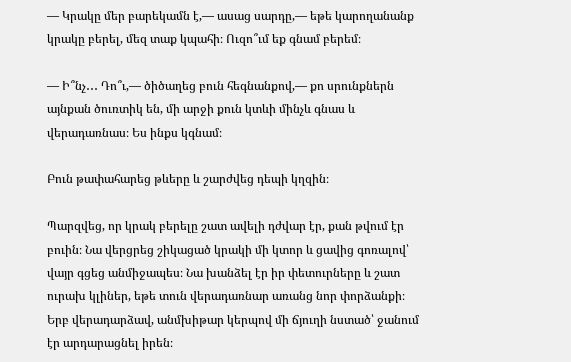― Կրակը մեր բարեկամն է,― ասաց սարդը,― եթե կարողանանք կրակը բերել, մեզ տաք կպահի։ Ուզո՞ւմ եք գնամ բերեմ։

― Ի՞նչ․․․ Դո՞ւ,― ծիծաղեց բուն հեգնանքով,― քո սրունքներն այնքան ծուռտիկ են, մի արջի քուն կտևի մինչև գնաս և վերադառնաս։ Ես ինքս կգնամ։

Բուն թափահարեց թևերը և շարժվեց դեպի կղզին։

Պարզվեց, որ կրակ բերելը շատ ավելի դժվար էր, քան թվում էր բուին։ Նա վերցրեց շիկացած կրակի մի կտոր և ցավից գոռալով՝ վայր գցեց անմիջապես։ Նա խանձել էր իր փետուրները և շատ ուրախ կլիներ, եթե տուն վերադառնար առանց նոր փորձանքի։ Երբ վերադարձավ, անմխիթար կերպով մի ճյուղի նստած՝ ջանում էր արդարացնել իրեն։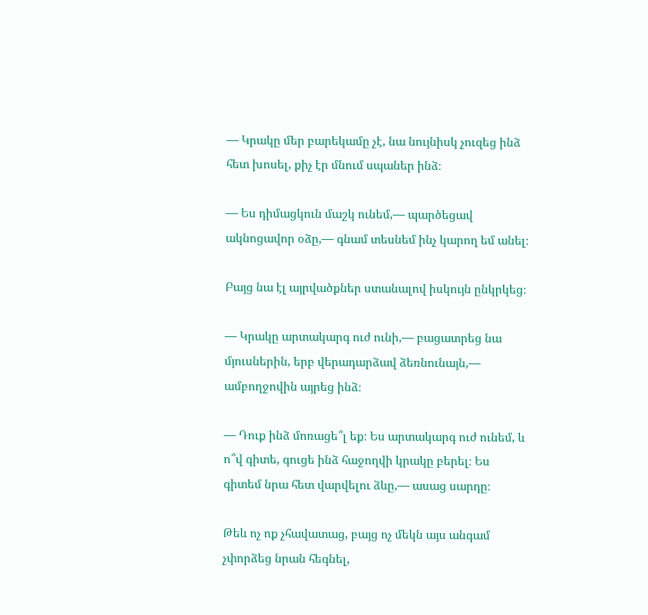― Կրակը մեր բարեկամը չէ, նա նույնիսկ չուզեց ինձ հետ խոսել, քիչ էր մնում սպաներ ինձ։

― Ես դիմացկուն մաշկ ունեմ,― պարծեցավ ակնոցավոր օձը,― գնամ տեսնեմ ինչ կարող եմ անել։

Բայց նա էլ այրվածքներ ստանալով իսկույն ընկրկեց։

― Կրակը արտակարգ ուժ ունի,― բացատրեց նա մյուսներին, երբ վերադարձավ ձեռնունայն,― ամբողջովին այրեց ինձ։

― Դուք ինձ մոռացե՞լ եք։ Ես արտակարգ ուժ ունեմ, և ո՞վ գիտե, գուցե ինձ հաջողվի կրակը բերել։ Ես գիտեմ նրա հետ վարվելու ձևը,― ասաց սարդը։

Թեև ոչ ոք չհավատաց, բայց ոչ մեկն այս անգամ չփորձեց նրան հեգնել,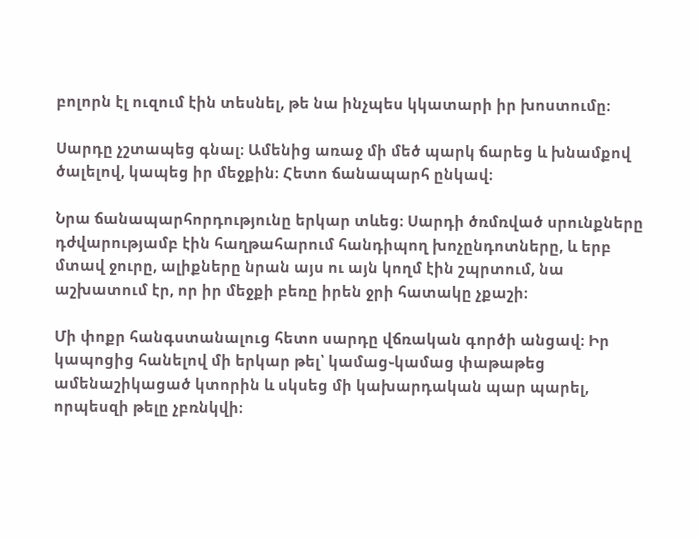բոլորն էլ ուզում էին տեսնել, թե նա ինչպես կկատարի իր խոստումը։

Սարդը չշտապեց գնալ։ Ամենից առաջ մի մեծ պարկ ճարեց և խնամքով ծալելով, կապեց իր մեջքին։ Հետո ճանապարհ ընկավ։

Նրա ճանապարհորդությունը երկար տևեց։ Սարդի ծռմռված սրունքները դժվարությամբ էին հաղթահարում հանդիպող խոչընդոտները, և երբ մտավ ջուրը, ալիքները նրան այս ու այն կողմ էին շպրտում, նա աշխատում էր, որ իր մեջքի բեռը իրեն ջրի հատակը չքաշի։

Մի փոքր հանգստանալուց հետո սարդը վճռական գործի անցավ։ Իր կապոցից հանելով մի երկար թել՝ կամաց֊կամաց փաթաթեց ամենաշիկացած կտորին և սկսեց մի կախարդական պար պարել, որպեսզի թելը չբռնկվի։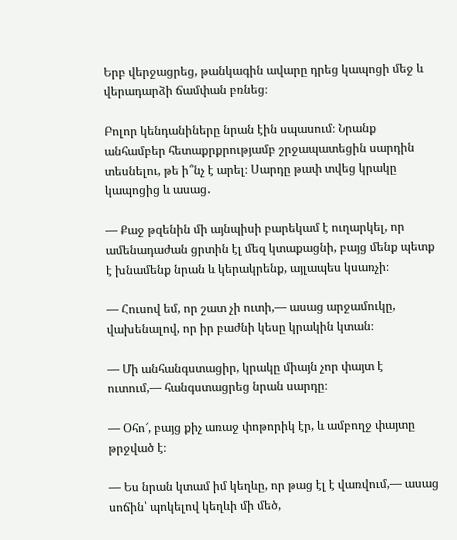Երբ վերջացրեց, թանկագին ավարը դրեց կապոցի մեջ և վերադարձի ճամփան բռնեց։

Բոլոր կենդանիները նրան էին սպասում։ Նրանք անհամբեր հետաքրքրությամբ շրջապատեցին սարդին տեսնելու, թե ի՞նչ է արել։ Սարդը թափ տվեց կրակը կապոցից և ասաց․

― Քաջ թզենին մի այնպիսի բարեկամ է ուղարկել, որ ամենադաժան ցրտին էլ մեզ կտաքացնի, բայց մենք պետք է խնամենք նրան և կերակրենք, այլապես կսառչի։

― Հուսով եմ, որ շատ չի ուտի,― ասաց արջամուկը, վախենալով, որ իր բաժնի կեսը կրակին կտան։

― Մի անհանգստացիր, կրակը միայն չոր փայտ է ուտում,― հանգստացրեց նրան սարդը։

― Օհո՜, բայց քիչ առաջ փոթորիկ էր, և ամբողջ փայտը թրջված է։

― Ես նրան կտամ իմ կեղևը, որ թաց էլ է վառվում,― ասաց սոճին՝ պոկելով կեղևի մի մեծ,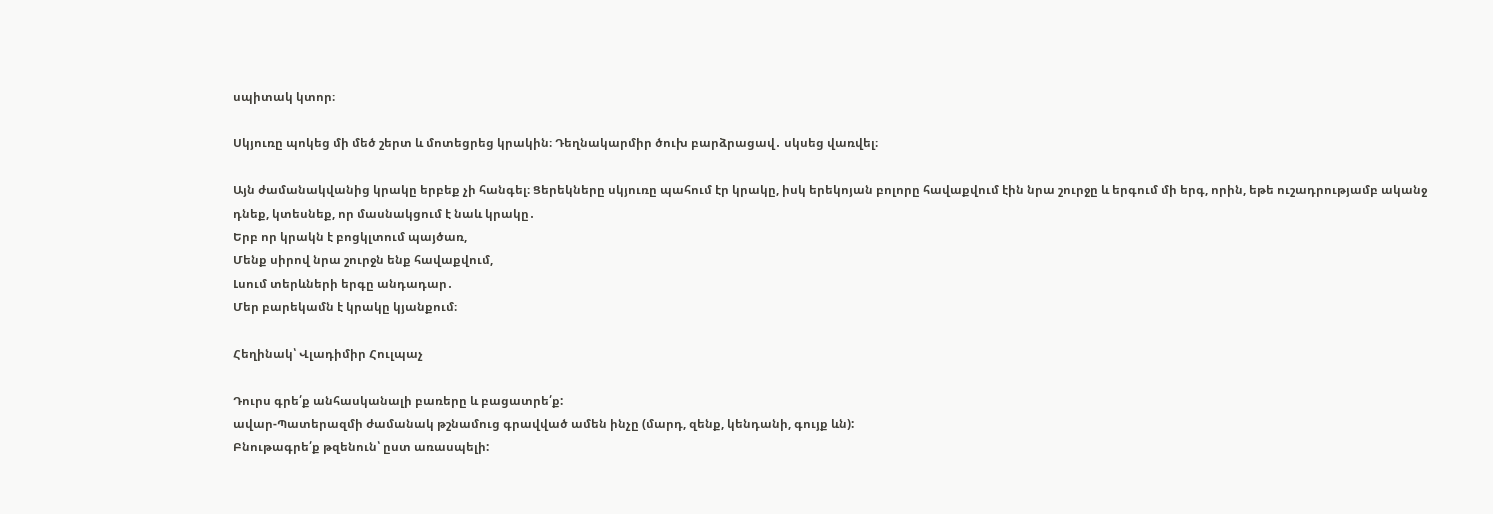սպիտակ կտոր։

Սկյուռը պոկեց մի մեծ շերտ և մոտեցրեց կրակին։ Դեղնակարմիր ծուխ բարձրացավ․ սկսեց վառվել։

Այն ժամանակվանից կրակը երբեք չի հանգել։ Ցերեկները սկյուռը պահում էր կրակը, իսկ երեկոյան բոլորը հավաքվում էին նրա շուրջը և երգում մի երգ, որին, եթե ուշադրությամբ ականջ դնեք, կտեսնեք, որ մասնակցում է նաև կրակը․
Երբ որ կրակն է բոցկլտում պայծառ,
Մենք սիրով նրա շուրջն ենք հավաքվում,
Լսում տերևների երգը անդադար․
Մեր բարեկամն է կրակը կյանքում։

Հեղինակ՝ Վլադիմիր Հուլպաչ

Դուրս գրե՛ք անհասկանալի բառերը և բացատրե՛ք:
ավար-Պատերազմի ժամանակ թշնամուց գրավված ամեն ինչը (մարդ, զենք, կենդանի, գույք ևն):
Բնութագրե՛ք թզենուն՝ ըստ առասպելի: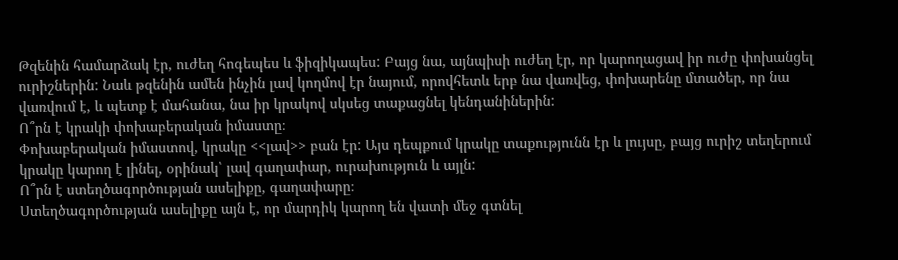Թզենին համարձակ էր, ուժեղ հոգեպես և ֆիզիկապես: Բայց նա, այնպիսի ուժեղ էր, որ կարողացավ իր ուժը փոխանցել ուրիշներին: Նաև թզենին ամեն ինչին լավ կողմով էր նայում, որովհետև երբ նա վառվեց, փոխարենը մտածեր, որ նա վառվում է, և պետք է մահանա, նա իր կրակով սկսեց տաքացնել կենդանիներին:
Ո՞րն է կրակի փոխաբերական իմաստը։
Փոխաբերական իմաստով, կրակը <<լավ>> բան էր: Այս դեպքում կրակը տաքությունն էր և լույսը, բայց ուրիշ տեղերում կրակը կարող է լինել, օրինակ՝ լավ գաղափար, ուրախություն և այլն:
Ո՞րն է ստեղծագործության ասելիքը, գաղափարը։
Ստեղծագործության ասելիքը այն է, որ մարդիկ կարող են վատի մեջ գտնել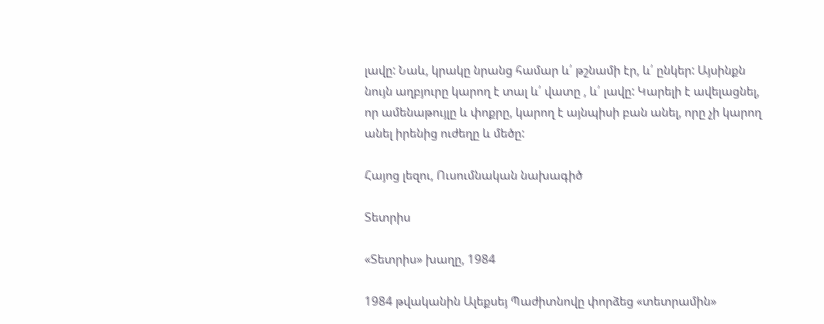լավը: Նաև, կրակը նրանց համար և՛ թշնամի էր, և՛ ընկեր: Այսինքն նույն աղբյուրը կարող է տալ և՛ վատը , և՛ լավը: Կարելի է ավելացնել, որ ամենաթույլը և փոքրը, կարող է այնպիսի բան անել, որը չի կարող անել իրենից ուժեղը և մեծը:

Հայոց լեզու, Ուսումնական նախագիծ

Տետրիս

«Տետրիս» խաղը, 1984

1984 թվականին Ալեքսեյ Պաժիտնովը փորձեց «տետրամին»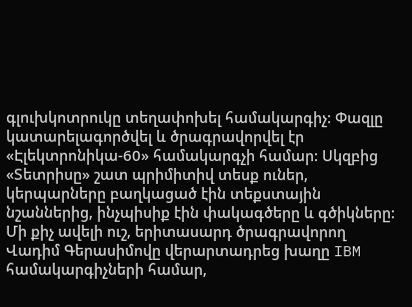գլուխկոտրուկը տեղափոխել համակարգիչ: Փազլը կատարելագործվել և ծրագրավորվել էր «Էլեկտրոնիկա-60» համակարգչի համար: Սկզբից «Տետրիսը» շատ պրիմիտիվ տեսք ուներ, կերպարները բաղկացած էին տեքստային նշաններից, ինչպիսիք էին փակագծերը և գծիկները: Մի քիչ ավելի ուշ, երիտասարդ ծրագրավորող Վադիմ Գերասիմովը վերարտադրեց խաղը IBM համակարգիչների համար,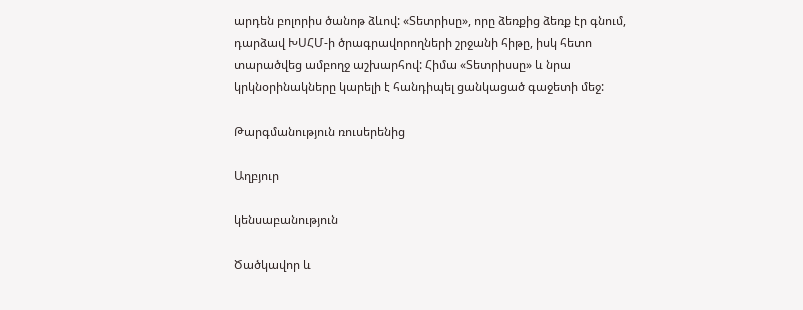արդեն բոլորիս ծանոթ ձևով: «Տետրիսը», որը ձեռքից ձեռք էր գնում, դարձավ ԽՍՀՄ-ի ծրագրավորողների շրջանի հիթը, իսկ հետո տարածվեց ամբողջ աշխարհով: Հիմա «Տետրիսսը» և նրա կրկնօրինակները կարելի է հանդիպել ցանկացած գաջետի մեջ:

Թարգմանություն ռուսերենից

Աղբյուր

կենսաբանություն

Ծածկավոր և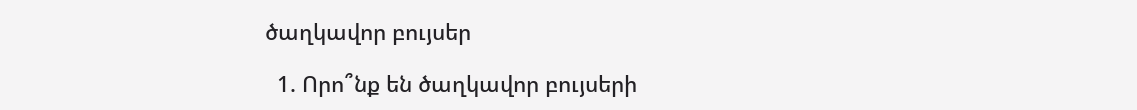ծաղկավոր բույսեր

  1. Որո՞նք են ծաղկավոր բույսերի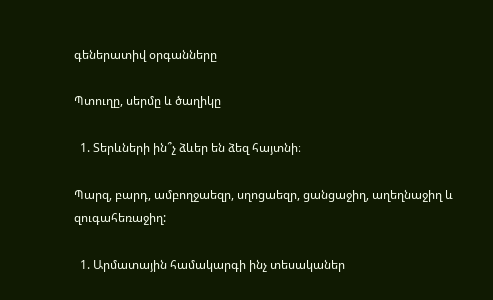գեներատիվ օրգանները

Պտուղը, սերմը և ծաղիկը

  1. Տերևների ին՞չ ձևեր են ձեզ հայտնի։

Պարզ, բարդ, ամբողջաեզր, սղոցաեզր, ցանցաջիղ, աղեղնաջիղ և զուգահեռաջիղ:

  1. Արմատային համակարգի ինչ տեսականեր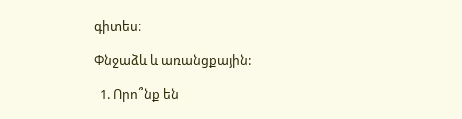գիտես։

Փնջաձև և առանցքային:

  1. Որո՞նք են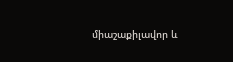միաշաքիլավոր և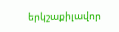երկշաքիլավոր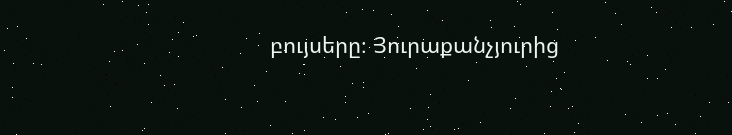բույսերը։ Յուրաքանչյուրից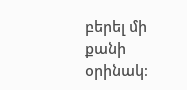բերել մի քանի օրինակ։